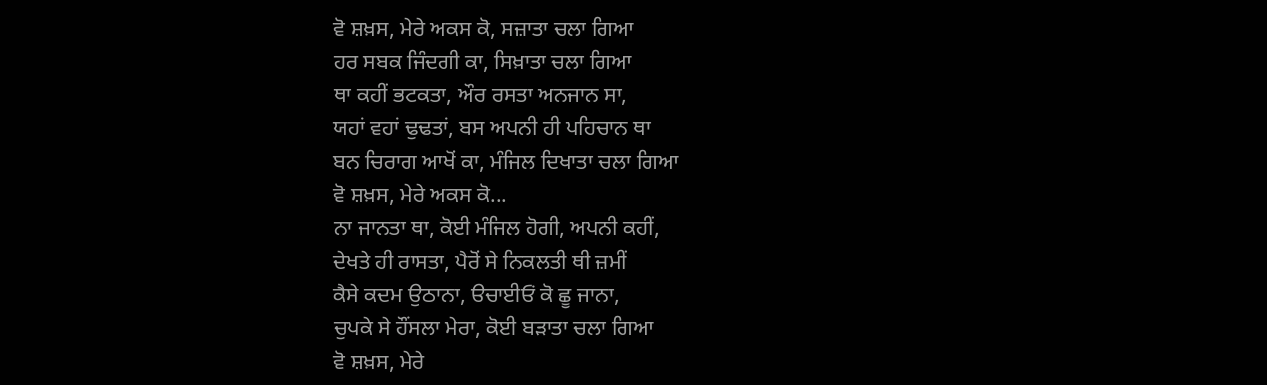ਵੋ ਸ਼ਖ਼ਸ, ਮੇਰੇ ਅਕਸ ਕੋ, ਸਜ਼ਾਤਾ ਚਲਾ ਗਿਆ
ਹਰ ਸਬਕ ਜਿੰਦਗੀ ਕਾ, ਸਿਖ਼ਾਤਾ ਚਲਾ ਗਿਆ
ਥਾ ਕਹੀਂ ਭਟਕਤਾ, ਔਰ ਰਸਤਾ ਅਨਜਾਨ ਸਾ,
ਯਹਾਂ ਵਹਾਂ ਢੁਢਤਾਂ, ਬਸ ਅਪਨੀ ਹੀ ਪਹਿਚਾਨ ਥਾ
ਬਨ ਚਿਰਾਗ ਆਖੋਂ ਕਾ, ਮੰਜਿਲ ਦਿਖਾਤਾ ਚਲਾ ਗਿਆ
ਵੋ ਸ਼ਖ਼ਸ, ਮੇਰੇ ਅਕਸ ਕੋ...
ਨਾ ਜਾਨਤਾ ਥਾ, ਕੋਈ ਮੰਜਿਲ ਹੋਗੀ, ਅਪਨੀ ਕਹੀਂ,
ਦੇਖਤੇ ਹੀ ਰਾਸਤਾ, ਪੈਰੋਂ ਸੇ ਨਿਕਲਤੀ ਥੀ ਜ਼ਮੀਂ
ਕੈਸੇ ਕਦਮ ਉਠਾਨਾ, ੳਚਾਈਓਂ ਕੋ ਛੂ ਜਾਨਾ,
ਚੁਪਕੇ ਸੇ ਹੌਂਸਲਾ ਮੇਰਾ, ਕੋਈ ਬੜਾਤਾ ਚਲਾ ਗਿਆ
ਵੋ ਸ਼ਖ਼ਸ, ਮੇਰੇ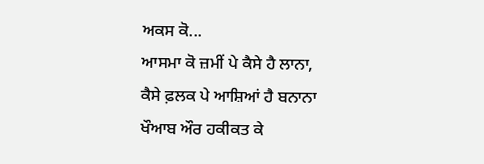ਅਕਸ ਕੋ...
ਆਸਮਾ ਕੋ ਜ਼ਮੀਂ ਪੇ ਕੈਸੇ ਹੈ ਲਾਨਾ,
ਕੈਸੇ ਫ਼ਲਕ ਪੇ ਆਸ਼ਿਆਂ ਹੈ ਬਨਾਨਾ
ਖੌਆਬ ਔਰ ਹਕੀਕਤ ਕੇ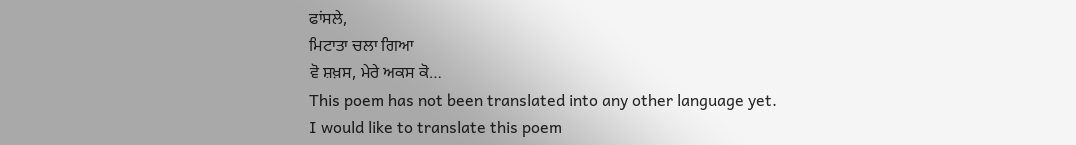ਫਾਂਸਲੇ,
ਮਿਟਾਤਾ ਚਲਾ ਗਿਆ
ਵੋ ਸ਼ਖ਼ਸ, ਮੇਰੇ ਅਕਸ ਕੋ…
This poem has not been translated into any other language yet.
I would like to translate this poem